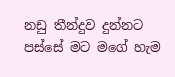නඩු තීන්දුව දුන්නට පස්සේ මට මගේ හැම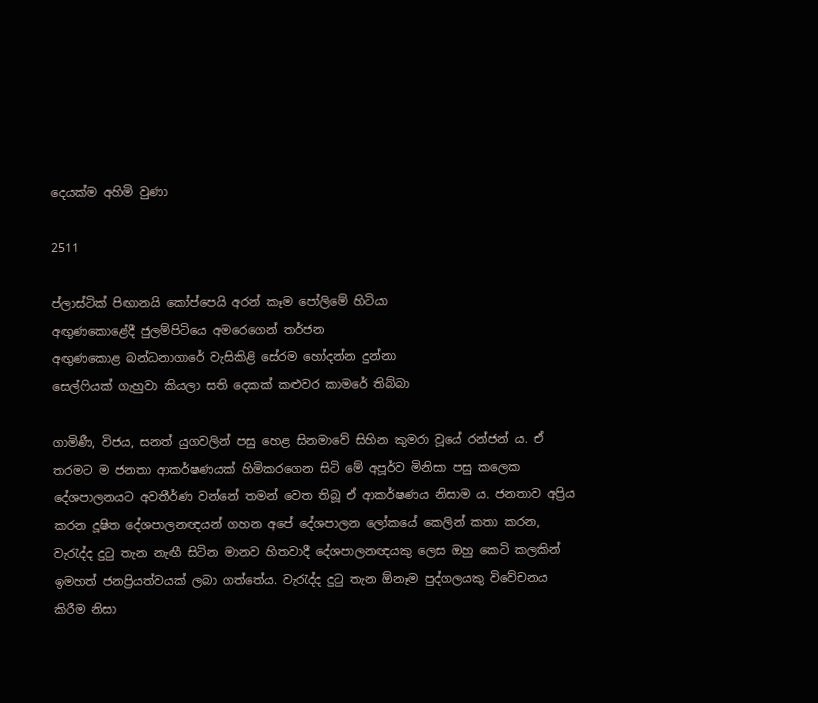දෙයක්ම අහිමි වුණා

2511

ප්ලාස්ටික් පිඟානයි කෝප්පෙයි අරන් කෑම පෝලිමේ හිටියා
අඟුණකොළේදී ජුලම්පිටියෙ අමරෙගෙන් තර්ජන
අඟුණකොළ බන්ධනාගාරේ වැසිකිළි සේරම හෝදන්න දුන්නා
සෙල්ෆියක් ගැහුවා කියලා සති දෙකක් කළුවර කාමරේ තිබ්බා

ගාමිණී, විජය, සනත් යුගවලින් පසු හෙළ සිනමාවේ සිහින කුමරා වූයේ රන්ජන් ය. ඒ තරමට ම ජනතා ආකර්ෂණයක් හිමිකරගෙන සිටි මේ අපූර්ව මිනිසා පසු කලෙක දේශපාලනයට අවතීර්ණ වන්නේ තමන් වෙත තිබූ ඒ ආකර්ෂණය නිසාම ය. ජනතාව අප්‍රිය කරන දූෂිත දේශපාලනඥයන් ගහන අපේ දේශපාලන ලෝකයේ කෙලින් කතා කරන, වැරැද්ද දුටු තැන නැඟී සිටින මානව හිතවාදී දේශපාලනඥයකු ලෙස ඔහු කෙටි කලකින් ඉමහත් ජනප්‍රියත්වයක් ලබා ගත්තේය. වැරැද්ද දුටු තැන ඕනෑම පුද්ගලයකු විවේචනය කිරීම නිසා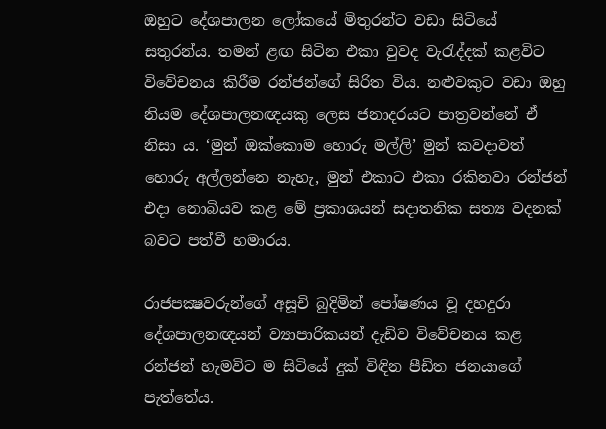ඔහුට දේශපාලන ලෝකයේ මිතුරන්ට වඩා සිටියේ සතුරන්ය. තමන් ළඟ සිටින එකා වුවද වැරැද්දක් කළවිට විවේචනය කිරීම රන්ජන්ගේ සිරිත විය. නළුවකුට වඩා ඔහු නියම දේශපාලනඥයකු ලෙස ජනාදරයට පාත්‍රවන්නේ ඒ නිසා ය. ‘මුන් ඔක්කොම හොරු මල්ලි’ මුන් කවදාවත් හොරු අල්ලන්නෙ නැහැ, මුන් එකාට එකා රකිනවා රන්ජන් එදා නොබියව කළ මේ ප්‍රකාශයන් සදාතනික සත්‍ය වදනක් බවට පත්වී හමාරය.

රාජපක්‍ෂවරුන්ගේ අසූචි බුදිමින් පෝෂණය වූ දහදුරා දේශපාලනඥයන් ව්‍යාපාරිකයන් දැඩිව විවේචනය කළ රන්ජන් හැමවිට ම සිටියේ දුක් විඳින පීඩිත ජනයාගේ පැත්තේය.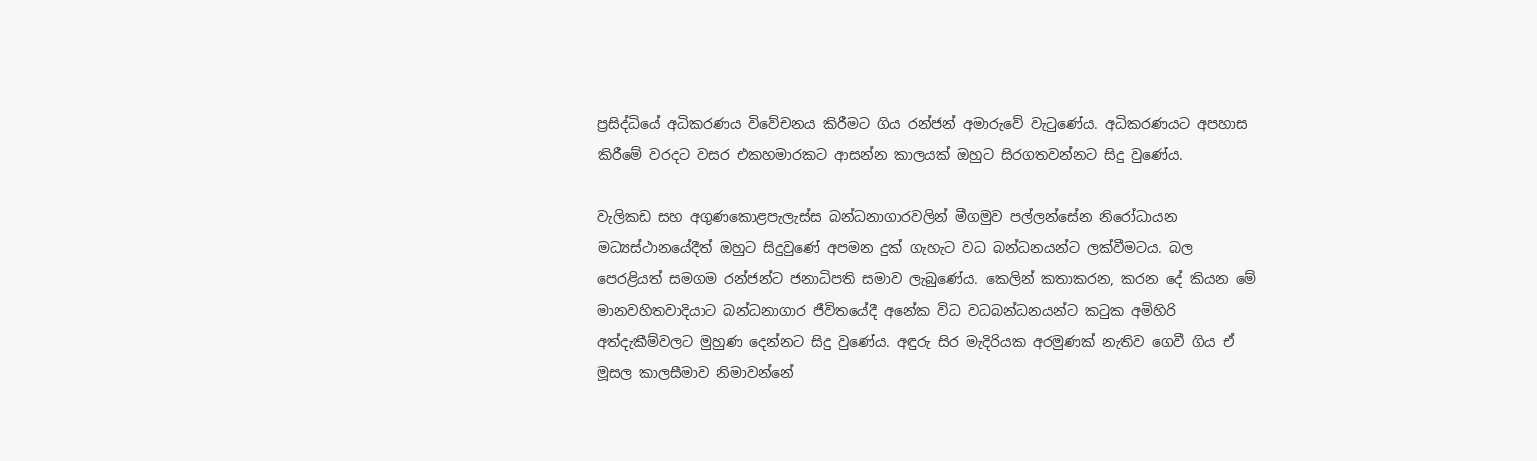ප්‍රසිද්ධියේ අධිකරණය විවේචනය කිරීමට ගිය රන්ජන් අමාරුවේ වැටුණේය. අධිකරණයට අපහාස කිරීමේ වරදට වසර එකහමාරකට ආසන්න කාලයක් ඔහුට සිරගතවන්නට සිදු වුණේය.

වැලිකඩ සහ අගුණකොළපැලැස්ස බන්ධනාගාරවලින් මීගමුව පල්ලන්සේන නිරෝධායන මධ්‍යස්ථානයේදීත් ඔහුට සිදුවුණේ අපමන දුක් ගැහැට වධ බන්ධනයන්ට ලක්වීමටය. බල පෙරළියත් සමගම රන්ජන්ට ජනාධිපති සමාව ලැබුණේය. කෙලින් කතාකරන, කරන දේ කියන මේ මානවහිතවාදියාට බන්ධනාගාර ජීවිතයේදී අනේක විධ වධබන්ධනයන්ට කටුක අමිහිරි අත්දැකීම්වලට මුහුණ දෙන්නට සිදු වුණේය. අඳුරු සිර මැදිරියක අරමුණක් නැතිව ගෙවී ගිය ඒ මූසල කාලසීමාව නිමාවන්නේ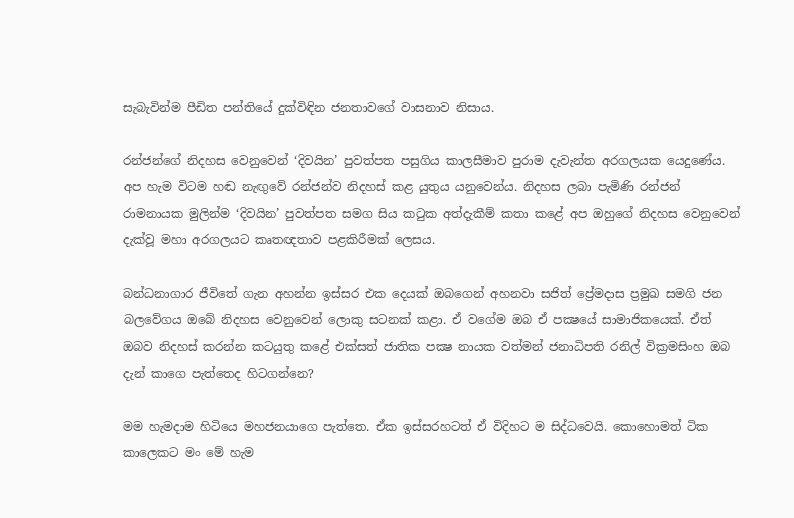සැබැවින්ම පීඩිත පන්තියේ දුක්විඳින ජනතාවගේ වාසනාව නිසාය.

රන්ජන්ගේ නිදහස වෙනුවෙන් ‘දිවයින’ පුවත්පත පසුගිය කාලසීමාව පුරාම දැවැන්ත අරගලයක යෙදුණේය. අප හැම විටම හඬ නැඟුවේ රන්ජන්ව නිදහස් කළ යුතුය යනුවෙන්ය. නිදහස ලබා පැමිණි රන්ජන් රාමනායක මුලින්ම ‘දිවයින’ පුවත්පත සමග සිය කටුක අත්දැකීම් කතා කළේ අප ඔහුගේ නිදහස වෙනුවෙන් දැක්වූ මහා අරගලයට කෘතඥතාව පළකිරීමක් ලෙසය.

බන්ධනාගාර ජීවිතේ ගැන අහන්න ඉස්සර එක දෙයක් ඔබගෙන් අහනවා සජිත් ප්‍රේමදාස ප්‍රමුඛ සමගි ජන බලවේගය ඔබේ නිදහස වෙනුවෙන් ලොකු සටනක් කළා. ඒ වගේම ඔබ ඒ පක්‍ෂයේ සාමාජිකයෙක්. ඒත් ඔබව නිදහස් කරන්න කටයුතු කළේ එක්සත් ජාතික පක්‍ෂ නායක වත්මන් ජනාධිපති රනිල් වික්‍රමසිංහ ඔබ දැන් කාගෙ පැත්තෙද හිටගන්නෙ?

මම හැමදාම හිටියෙ මහජනයාගෙ පැත්තෙ. ඒක ඉස්සරහටත් ඒ විදිහට ම සිද්ධවෙයි. කොහොමත් ටික කාලෙකට මං මේ හැම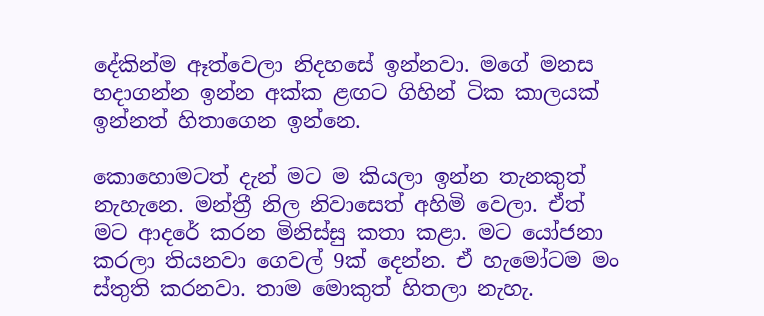දේකින්ම ඈත්වෙලා නිදහසේ ඉන්නවා. මගේ මනස හදාගන්න ඉන්න අක්ක ළඟට ගිහින් ටික කාලයක් ඉන්නත් හිතාගෙන ඉන්නෙ.

කොහොමටත් දැන් මට ම කියලා ඉන්න තැනකුත් නැහැනෙ. මන්ත්‍රී නිල නිවාසෙත් අහිමි වෙලා. ඒත් මට ආදරේ කරන මිනිස්සු කතා කළා. මට යෝජනා කරලා තියනවා ගෙවල් 9ක් දෙන්න. ඒ හැමෝටම මං ස්තුති කරනවා. තාම මොකුත් හිතලා නැහැ.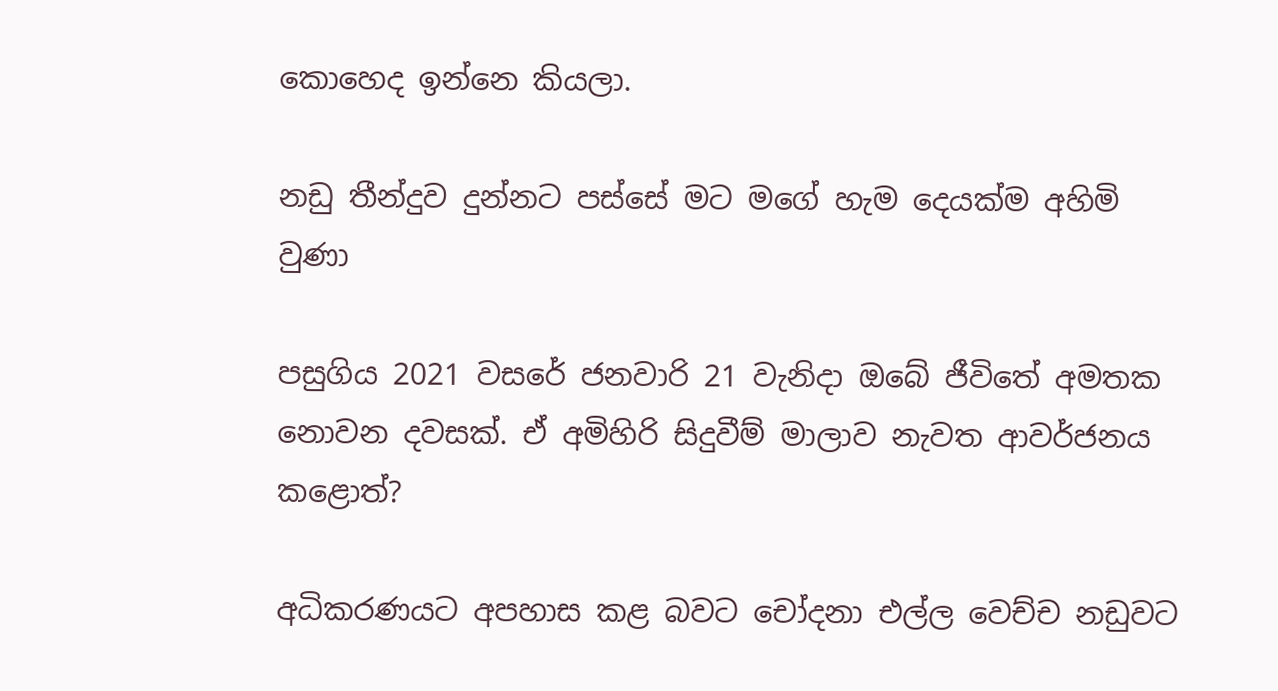කොහෙද ඉන්නෙ කියලා.

නඩු තීන්දුව දුන්නට පස්සේ මට මගේ හැම දෙයක්ම අහිමි වුණා

පසුගිය 2021 වසරේ ජනවාරි 21 වැනිදා ඔබේ ජීවිතේ අමතක නොවන දවසක්. ඒ අමිහිරි සිදුවීම් මාලාව නැවත ආවර්ජනය කළොත්?

අධිකරණයට අපහාස කළ බවට චෝදනා එල්ල වෙච්ච නඩුවට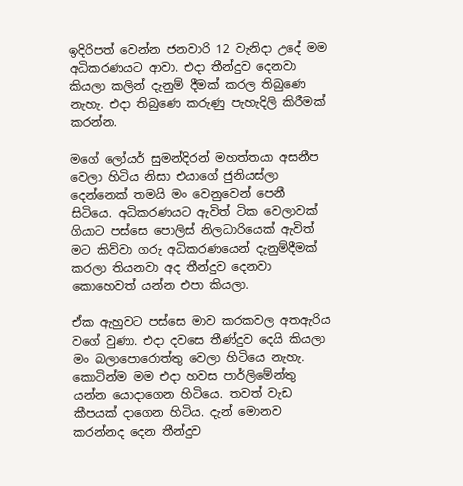ඉදිරිපත් වෙන්න ජනවාරි 12 වැනිදා උදේ මම අධිකරණයට ආවා. එදා තීන්දුව දෙනවා කියලා කලින් දැනුම් දීමක් කරල තිබුණෙ නැහැ. එදා තිබුණෙ කරුණු පැහැදිලි කිරීමක් කරන්න.

මගේ ලෝයර් සුමන්දිරන් මහත්තයා අසනීප වෙලා හිටිය නිසා එයාගේ ජුනියස්ලා දෙන්නෙක් තමයි මං වෙනුවෙන් පෙනී සිටියෙ. අධිකරණයට ඇවිත් ටික වෙලාවක් ගියාට පස්සෙ පොලිස් නිලධාරියෙක් ඇවිත් මට කිව්වා ගරු අධිකරණයෙන් දැනුම්දීමක් කරලා තියනවා අද තීන්දුව දෙනවා කොහෙවත් යන්න එපා කියලා.

ඒක ඇහුවට පස්සෙ මාව කරකවල අතඇරිය වගේ වුණා. එදා දවසෙ තීණ්දුව දෙයි කියලා මං බලාපොරොත්තු වෙලා හිටියෙ නැහැ. කොටින්ම මම එදා හවස පාර්ලිමේන්තු යන්න යොදාගෙන හිටියෙ. තවත් වැඩ කීපයක් දාගෙන හිටිය. දැන් මොනව කරන්නද දෙන තීන්දුව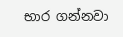භාර ගන්නවා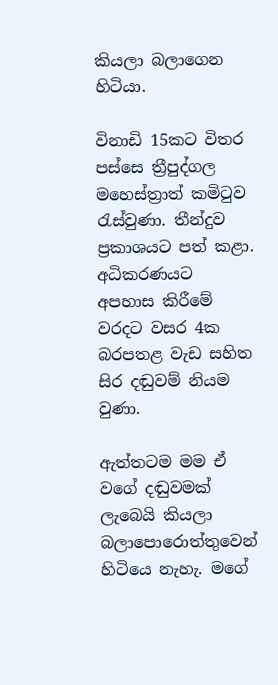කියලා බලාගෙන හිටියා.

විනාඩි 15කට විතර පස්සෙ ත්‍රීපුද්ගල මහෙස්ත්‍රාත් කමිටුව රැස්වුණා. තීන්දුව ප්‍රකාශයට පත් කළා. අධිකරණයට අපහාස කිරීමේ වරදට වසර 4ක බරපතළ වැඩ සහිත සිර දඬුවම් නියම වුණා.

ඇත්තටම මම ඒ වගේ දඬුවමක් ලැබෙයි කියලා බලාපොරොත්තුවෙන් හිටියෙ නැහැ. මගේ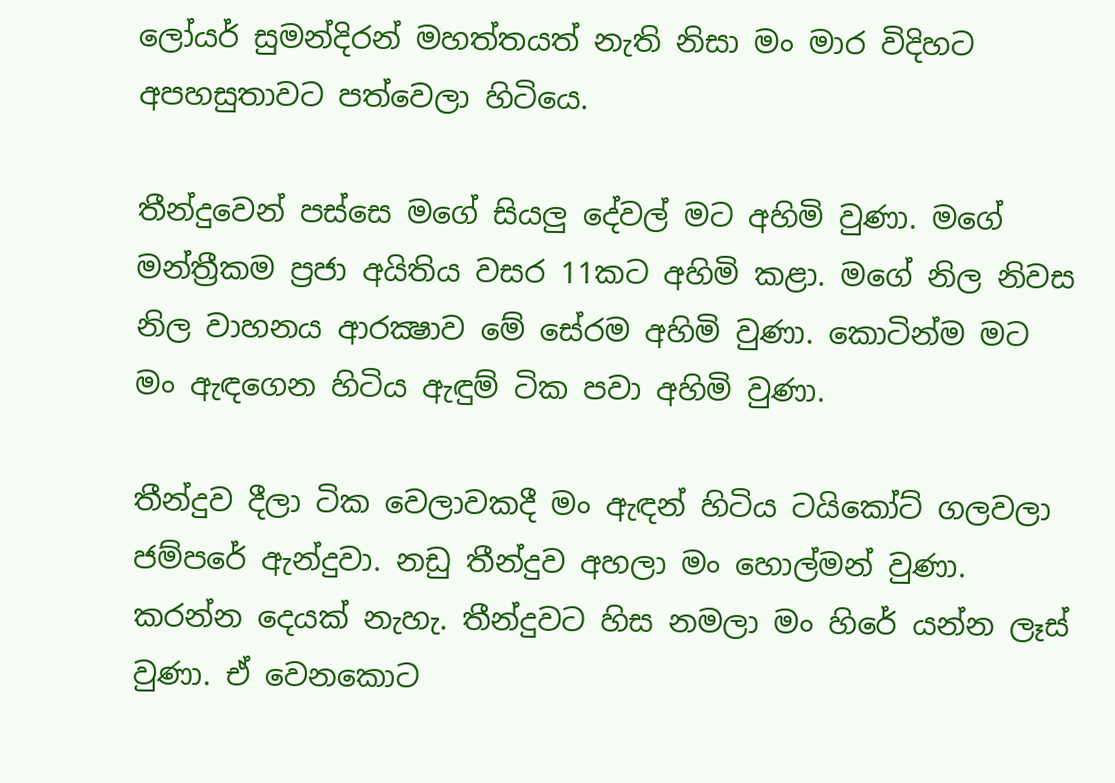ලෝයර් සුමන්දිරන් මහත්තයත් නැති නිසා මං මාර විදිහට අපහසුතාවට පත්වෙලා හිටියෙ.

තීන්දුවෙන් පස්සෙ මගේ සියලු දේවල් මට අහිමි වුණා. මගේ මන්ත්‍රීකම ප්‍රජා අයිතිය වසර 11කට අහිමි කළා. මගේ නිල නිවස නිල වාහනය ආරක්‍ෂාව මේ සේරම අහිමි වුණා. කොටින්ම මට මං ඇඳගෙන හිටිය ඇඳුම් ටික පවා අහිමි වුණා.

තීන්දුව දීලා ටික වෙලාවකදී මං ඇඳන් හිටිය ටයිකෝට් ගලවලා ජම්පරේ ඇන්දුවා. නඩු තීන්දුව අහලා මං හොල්මන් වුණා. කරන්න දෙයක් නැහැ. තීන්දුවට හිස නමලා මං හිරේ යන්න ලෑස් වුණා. ඒ වෙනකොට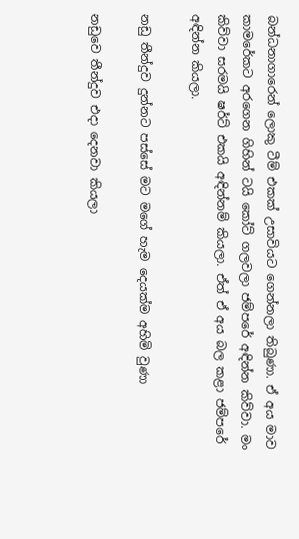බන්ධනාගාරෙන් ලොකු ටීම් එකක් උසාවියට ගෙන්නලා තිබුණා. ඒ අය මාව කාමරේකට අරගෙන ගිහින් ටයි කෝට් ගලවලා ජම්පරේ අඳින්න කිව්වා. මං කිව්වා සරමයි ෂර්ට් එකයි අඳින්නම් කියලා. ඒත් ඒ අය බල කළා ජම්පරේ අඳින්න කියලා.

නඩු තීන්දුව දුන්නට පස්සේ මට මගේ හැම දෙයක්ම අහිමි වුණා

නඩුවෙ තීන්දුව එදා දෙනවා කියලා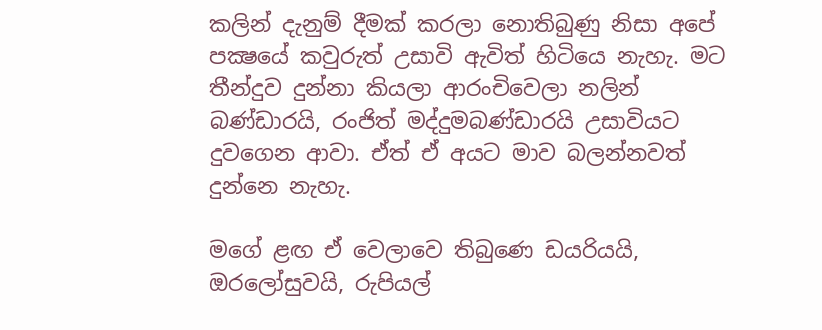කලින් දැනුම් දීමක් කරලා නොතිබුණු නිසා අපේ පක්‍ෂයේ කවුරුත් උසාවි ඇවිත් හිටියෙ නැහැ. මට තීන්දුව දුන්නා කියලා ආරංචිවෙලා නලින් බණ්ඩාරයි, රංජිත් මද්දුමබණ්ඩාරයි උසාවියට දුවගෙන ආවා. ඒත් ඒ අයට මාව බලන්නවත් දුන්නෙ නැහැ.

මගේ ළඟ ඒ වෙලාවෙ තිබුණෙ ඩයරියයි, ඔරලෝසුවයි, රුපියල්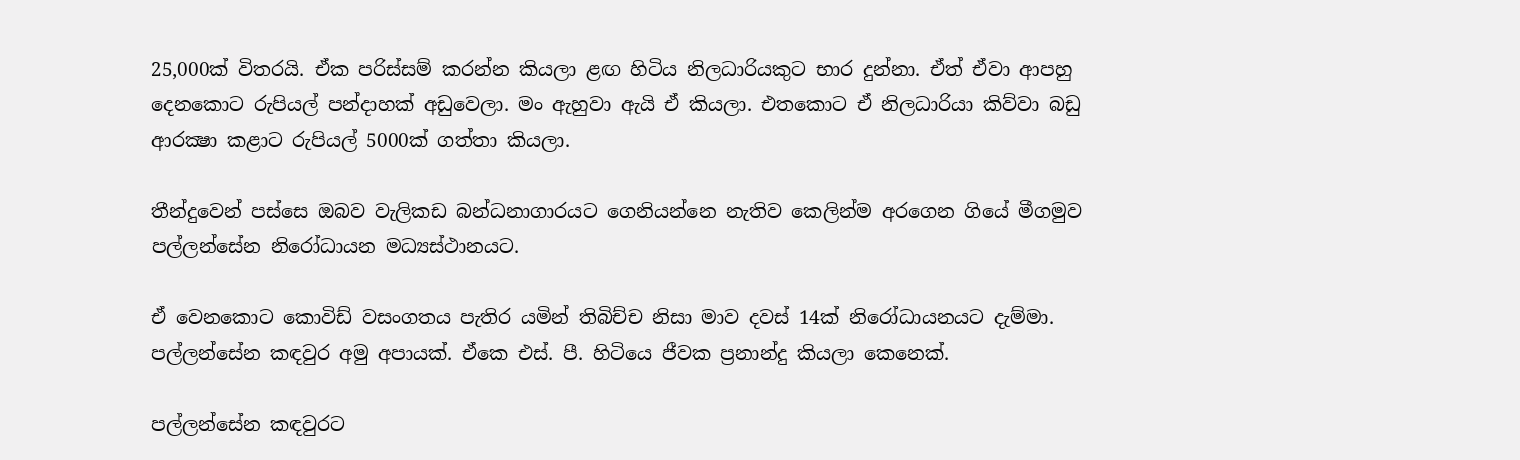25,000ක් විතරයි. ඒක පරිස්සම් කරන්න කියලා ළඟ හිටිය නිලධාරියකුට භාර දුන්නා. ඒත් ඒවා ආපහු දෙනකොට රුපියල් පන්දාහක් අඩුවෙලා. මං ඇහුවා ඇයි ඒ කියලා. එතකොට ඒ නිලධාරියා කිව්වා බඩු ආරක්‍ෂා කළාට රුපියල් 5000ක් ගත්තා කියලා.

තීන්දුවෙන් පස්සෙ ඔබව වැලිකඩ බන්ධනාගාරයට ගෙනියන්නෙ නැතිව කෙලින්ම අරගෙන ගියේ මීගමුව පල්ලන්සේන නිරෝධායන මධ්‍යස්ථානයට.

ඒ වෙනකොට කොවිඩ් වසංගතය පැතිර යමින් තිබිච්ච නිසා මාව දවස් 14ක් නිරෝධායනයට දැම්මා. පල්ලන්සේන කඳවුර අමු අපායක්. ඒකෙ එස්. පී. හිටියෙ ජීවක ප්‍රනාන්දු කියලා කෙනෙක්.

පල්ලන්සේන කඳවුරට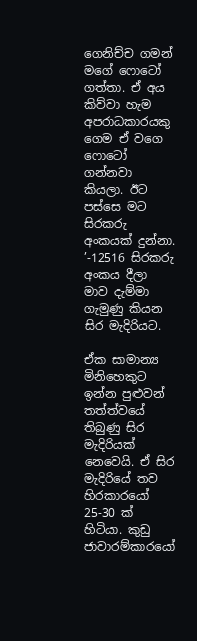ගෙනිච්ච ගමන් මගේ ෆොටෝ ගත්තා. ඒ අය කිව්වා හැම අපරාධකාරයකු ගෙම ඒ වගෙ ෆොටෝ ගන්නවා කියලා. ඊට පස්සෙ මට සිරකරු අංකයක් දුන්නා. ’-12516 සිරකරු අංකය දීලා මාව දැම්මා ගැමුණු කියන සිර මැදිරියට.

ඒක සාමාන්‍ය මිනිහෙකුට ඉන්න පුළුවන් තත්ත්වයේ තිබුණු සිර මැදිරියක් නෙවෙයි. ඒ සිර මැදිරියේ තව හිරකාරයෝ 25-30 ක් හිටියා. කුඩු ජාවාරම්කාරයෝ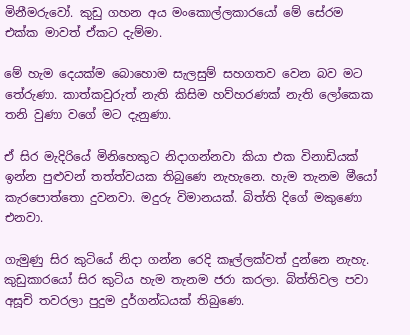මිනීමරුවෝ. කුඩු ගහන අය මංකොල්ලකාරයෝ මේ සේරම එක්ක මාවත් ඒකට දැම්මා.

මේ හැම දෙයක්ම බොහොම සැලසුම් සහගතව වෙන බව මට තේරුණා. කාත්කවුරුත් නැති කිසිම හව්හරණක් නැති ලෝකෙක තනි වුණා වගේ මට දැනුණා.

ඒ සිර මැදිරියේ මිනිහෙකුට නිදාගන්නවා කියා එක විනාඩියක් ඉන්න පුළුවන් තත්ත්වයක තිබුණෙ නැහැනෙ. හැම තැනම මීයෝ කැරපොත්තො දුවනවා. මදුරු විමානයක්. බිත්ති දිගේ මකුණො එනවා.

ගැමුණු සිර කුටියේ නිදා ගන්න රෙදි කෑල්ලක්වත් දුන්නෙ නැහැ. කුඩුකාරයෝ සිර කුටිය හැම තැනම ජරා කරලා. බිත්තිවල පවා අසූචි තවරලා පුදුම දුර්ගන්ධයක් තිබුණෙ.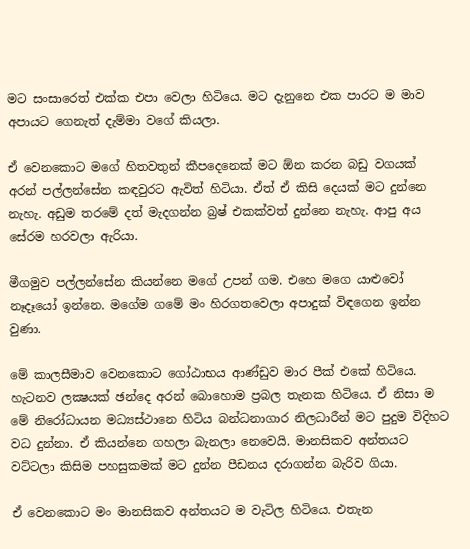මට සංසාරෙත් එක්ක එපා වෙලා හිටියෙ. මට දැනුනෙ එක පාරට ම මාව අපායට ගෙනැත් දැම්මා වගේ කියලා.

ඒ වෙනකොට මගේ හිතවතුන් කීපදෙනෙක් මට ඕන කරන බඩු වගයක් අරන් පල්ලන්සේන කඳවුරට ඇවිත් හිටියා. ඒත් ඒ කිසි දෙයක් මට දුන්නෙ නැහැ. අඩුම තරමේ දත් මැදගන්න බ්‍රෂ් එකක්වත් දුන්නෙ නැහැ. ආපු අය සේරම හරවලා ඇරියා.

මීගමුව පල්ලන්සේන කියන්නෙ මගේ උපන් ගම. එහෙ මගෙ යාළුවෝ නෑදෑයෝ ඉන්නෙ. මගේම ගමේ මං හිරගතවෙලා අපාදුක් විඳගෙන ඉන්න වුණා.

මේ කාලසීමාව වෙනකොට ගෝඨාභය ආණ්ඩුව මාර පීක් එකේ හිටියෙ. හැටනව ලක්‍ෂයක් ඡන්දෙ අරන් බොහොම ප්‍රබල තැනක හිටියෙ. ඒ නිසා ම මේ නිරෝධායන මධ්‍යස්ථානෙ හිටිය බන්ධනාගාර නිලධාරීන් මට පුදුම විදිහට වධ දුන්නා. ඒ කියන්නෙ ගහලා බැනලා නෙවෙයි. මානසිකව අන්තයට වට්ටලා කිසිම පහසුකමක් මට දුන්න පීඩනය දරාගන්න බැරිව ගියා.

ඒ වෙනකොට මං මානසිකව අන්තයට ම වැටිල හිටියෙ. එතැන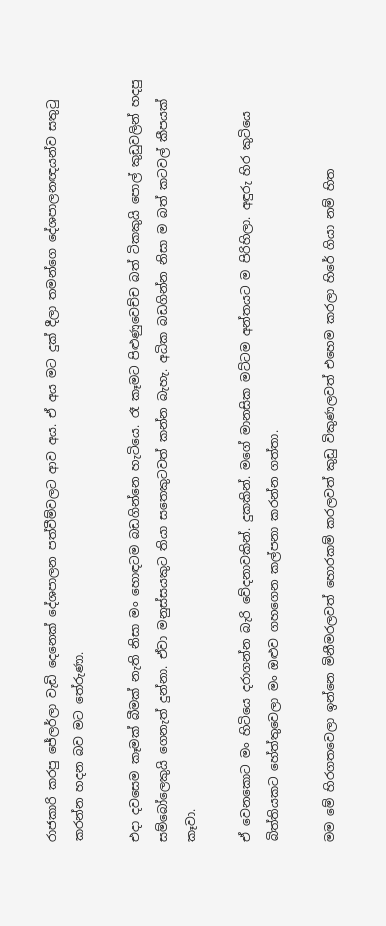රාජකාරි කරපු ජේලර්ලා වැඩි දෙනෙක් දේශපාලන පත්වීම්වලට ආව අය. ඒ අය මට දුක් දීලා තමන්ගෙ දේශපාලනඥයන්ව සතුටු කරන්න හදන බව මට තේරුණා.

එදා දවසෙම කෑමක් බීමක් නැති නිසා මං හොඳටම බඩගින්නෙ හැටියෙ. රෑ කෑමට පිළුණුවෙච්ච බත් ටිකකුයි පොල් කුඩුවලින් හදපු සම්බෝලෙකුයි ගෙනැත් දුන්නා. ඒවා මනුස්සයකුට තියා සතෙකුටවත් කන්න බැහැ. අධික බඩගින්න නිසා ම බත් කටවල් කීපයක් කෑවා.

ඒ වෙනකොට මං හිටියෙ දරාගන්න බැරි වේදනාවකින්. දුකකින්. මගේ මානසික මට්ටම අන්තයට ම පිරිහිලා. අඳුරු හිර කුටියෙ බිත්තියකට හේත්තුවෙලා මං ඔළුව ගහගෙන කල්පනා කරන්න ගත්තා.

මම මේ හිරගතවෙලා ඉන්නෙ මිනීමරලවත් හොරකම් කරලවත් කුඩු විකුණලවත් එහෙම කරලා හිරේ ගියා නම් හිත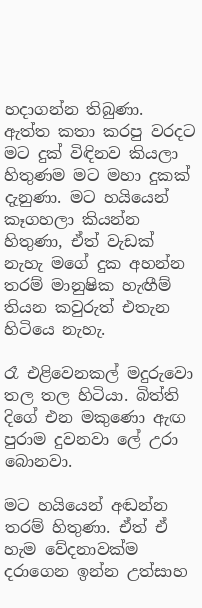හදාගන්න තිබුණා. ඇත්ත කතා කරපු වරදට මට දුක් විඳිනව කියලා හිතුණම මට මහා දුකක් දැනුණා. මට හයියෙන් කෑගහලා කියන්න හිතුණා, ඒත් වැඩක් නැහැ මගේ දුක අහන්න තරම් මානුෂික හැඟීම් තියන කවුරුත් එතැන හිටියෙ නැහැ.

රෑ එළිවෙනකල් මදුරුවො තල තල හිටියා. බිත්ති දිගේ එන මකුණො ඇඟ පුරාම දුවනවා ලේ උරා බොනවා.

මට හයියෙන් අඬන්න තරම් හිතුණා. ඒත් ඒ හැම වේදනාවක්ම දරාගෙන ඉන්න උත්සාහ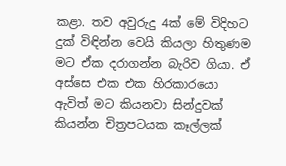කළා. තව අවුරුදු 4ක් මේ විදිහට දුක් විඳින්න වෙයි කියලා හිතුණම මට ඒක දරාගන්න බැරිව ගියා. ඒ අස්සෙ එක එක හිරකාරයො ඇවිත් මට කියනවා සින්දුවක් කියන්න චිත්‍රපටයක කෑල්ලක්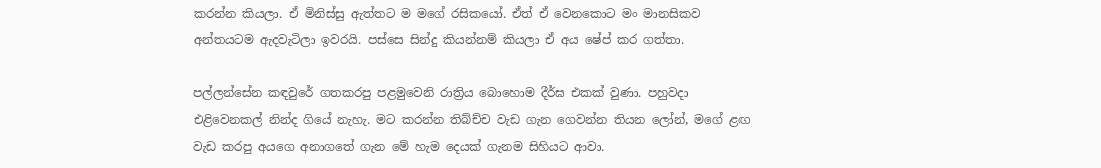කරන්න කියලා. ඒ මිනිස්සු ඇත්තට ම මගේ රසිකයෝ. ඒත් ඒ වෙනකොට මං මානසිකව අන්තයටම ඇදවැටිලා ඉවරයි. පස්සෙ සින්දු කියන්නම් කියලා ඒ අය ෂේප් කර ගත්තා.

පල්ලන්සේන කඳවුරේ ගතකරපු පළමුවෙනි රාත්‍රිය බොහොම දීර්ඝ එකක් වුණා. පහුවදා එළිවෙනකල් නින්ද ගියේ නැහැ. මට කරන්න තිබ්ච්ච වැඩ ගැන ගෙවන්න තියන ලෝන්, මගේ ළඟ වැඩ කරපු අයගෙ අනාගතේ ගැන මේ හැම දෙයක් ගැනම සිහියට ආවා.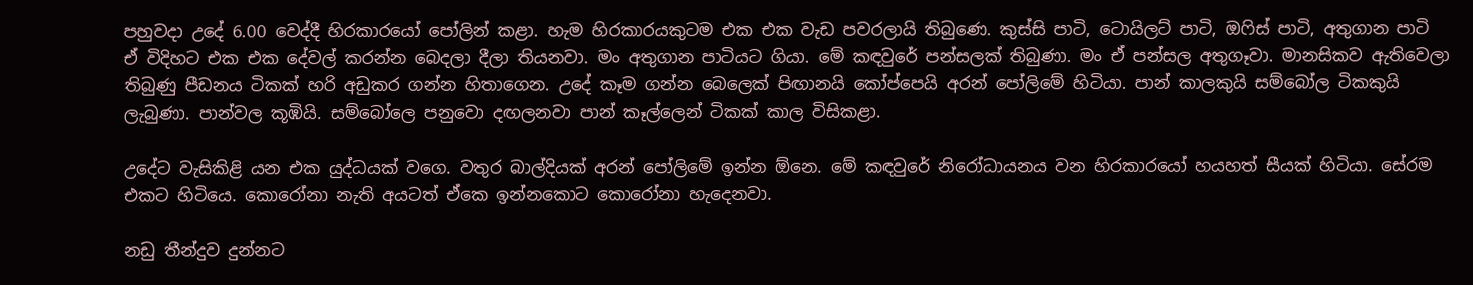පහුවදා උදේ 6.00 වෙද්දී හිරකාරයෝ පෝලින් කළා. හැම හිරකාරයකුටම එක එක වැඩ පවරලායි තිබුණෙ. කුස්සි පාටි, ටොයිලට් පාටි, ඔෆිස් පාටි, අතුගාන පාටි ඒ විදිහට එක එක දේවල් කරන්න බෙදලා දීලා තියනවා. මං අතුගාන පාටියට ගියා. මේ කඳවුරේ පන්සලක් තිබුණා. මං ඒ පන්සල අතුගෑවා. මානසිකව ඇතිවෙලා තිබුණු පීඩනය ටිකක් හරි අඩුකර ගන්න හිතාගෙන. උදේ කෑම ගන්න බෙලෙක් පිඟානයි කෝප්පෙයි අරන් පෝලිමේ හිටියා. පාන් කාලකුයි සම්බෝල ටිකකුයි ලැබුණා. පාන්වල කූඹියි. සම්බෝලෙ පනුවො දඟලනවා පාන් කෑල්ලෙන් ටිකක් කාල විසිකළා.

උදේට වැසිකිළි යන එක යුද්ධයක් වගෙ. වතුර බාල්දියක් අරන් පෝලිමේ ඉන්න ඕනෙ. මේ කඳවුරේ නිරෝධායනය වන හිරකාරයෝ හයහත් සීයක් හිටියා. සේරම එකට හිටියෙ. කොරෝනා නැති අයටත් ඒකෙ ඉන්නකොට කොරෝනා හැදෙනවා.

නඩු තීන්දුව දුන්නට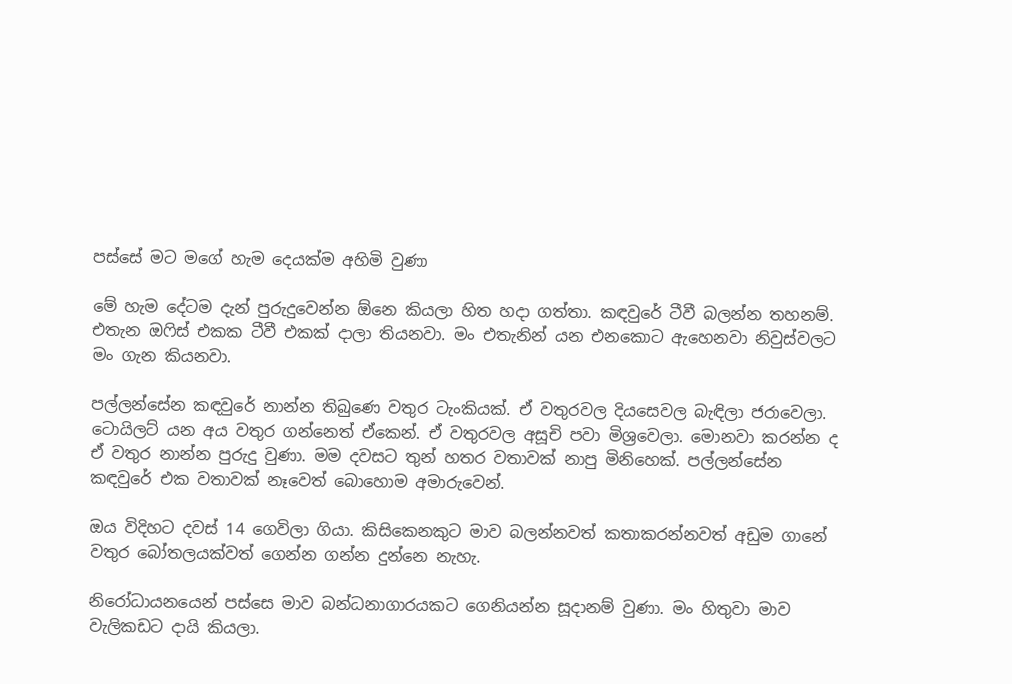පස්සේ මට මගේ හැම දෙයක්ම අහිමි වුණා

මේ හැම දේටම දැන් පුරුදුවෙන්න ඕනෙ කියලා හිත හදා ගත්තා. කඳවුරේ ටීවී බලන්න තහනම්. එතැන ඔෆිස් එකක ටීවී එකක් දාලා තියනවා. මං එතැනින් යන එනකොට ඇහෙනවා නිවුස්වලට මං ගැන කියනවා.

පල්ලන්සේන කඳවුරේ නාන්න තිබුණෙ වතුර ටැංකියක්. ඒ වතුරවල දියසෙවල බැඳිලා ජරාවෙලා. ටොයිලට් යන අය වතුර ගන්නෙත් ඒකෙන්. ඒ වතුරවල අසූචි පවා මිශ්‍රවෙලා. මොනවා කරන්න ද ඒ වතුර නාන්න පුරුදු වුණා. මම දවසට තුන් හතර වතාවක් නාපු මිනිහෙක්. පල්ලන්සේන කඳවුරේ එක වතාවක් නෑවෙත් බොහොම අමාරුවෙන්.

ඔය විදිහට දවස් 14 ගෙවිලා ගියා. කිසිකෙනකුට මාව බලන්නවත් කතාකරන්නවත් අඩුම ගානේ වතුර බෝතලයක්වත් ගෙන්න ගන්න දුන්නෙ නැහැ.

නිරෝධායනයෙන් පස්සෙ මාව බන්ධනාගාරයකට ගෙනියන්න සූදානම් වුණා. මං හිතුවා මාව වැලිකඩට දායි කියලා.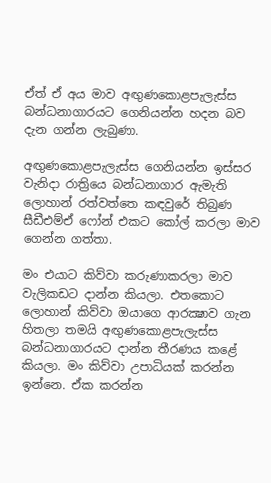ඒත් ඒ අය මාව අඟුණකොළපැලැස්ස බන්ධනාගාරයට ගෙනියන්න හදන බව දැන ගන්න ලැබුණා.

අඟුණකොළපැලැස්ස ගෙනියන්න ඉස්සර වැනිදා රාත්‍රියෙ බන්ධනාගාර ඇමැති ලොහාන් රත්වත්තෙ කඳවුරේ තිබුණ සීඩීඑම්ඒ ෆෝන් එකට කෝල් කරලා මාව ගෙන්න ගත්තා.

මං එයාට කිව්වා කරුණාකරලා මාව වැලිකඩට දාන්න කියලා. එතකොට ලොහාන් කිව්වා ඔයාගෙ ආරක්‍ෂාව ගැන හිතලා තමයි අඟුණකොළපැලැස්ස බන්ධනාගාරයට දාන්න තීරණය කළේ කියලා. මං කිව්වා උපාධියක් කරන්න ඉන්නෙ. ඒක කරන්න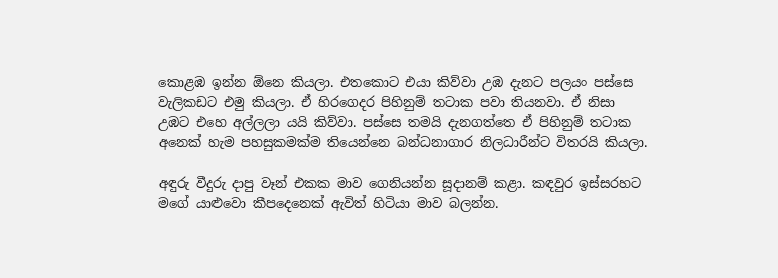කොළඹ ඉන්න ඕනෙ කියලා. එතකොට එයා කිව්වා උඹ දැනට පලයං පස්සෙ වැලිකඩට එමු කියලා. ඒ හිරගෙදර පිහිනුම් තටාක පවා තියනවා. ඒ නිසා උඹට එහෙ අල්ලලා යයි කිව්වා. පස්සෙ තමයි දැනගත්තෙ ඒ පිහිනුම් තටාක අනෙක් හැම පහසුකමක්ම තියෙන්නෙ බන්ධනාගාර නිලධාරීන්ට විතරයි කියලා.

අඳුරු වීදුරු දාපු වෑන් එකක මාව ගෙනියන්න සූදානම් කළා. කඳවුර ඉස්සරහට මගේ යාළුවො කීපදෙනෙක් ඇවිත් හිටියා මාව බලන්න.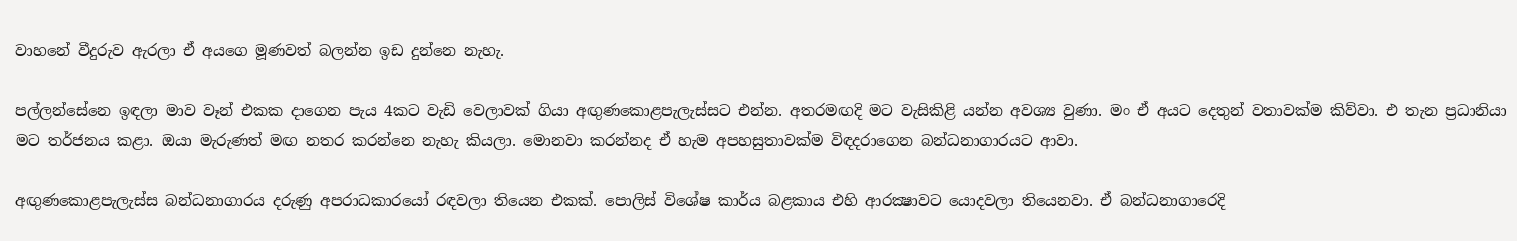වාහනේ වීදුරුව ඇරලා ඒ අයගෙ මූණවත් බලන්න ඉඩ දුන්නෙ නැහැ.

පල්ලන්සේනෙ ඉඳලා මාව වෑන් එකක දාගෙන පැය 4කට වැඩි වෙලාවක් ගියා අඟුණකොළපැලැස්සට එන්න. අතරමඟදි මට වැසිකිළි යන්න අවශ්‍ය වුණා. මං ඒ අයට දෙතුන් වතාවක්ම කිව්වා. එ තැන ප්‍රධානියා මට තර්ජනය කළා. ඔයා මැරුණත් මඟ නතර කරන්නෙ නැහැ කියලා. මොනවා කරන්නද ඒ හැම අපහසුතාවක්ම විඳදරාගෙන බන්ධනාගාරයට ආවා.

අඟුණකොළපැලැස්ස බන්ධනාගාරය දරුණු අපරාධකාරයෝ රඳවලා තියෙන එකක්. පොලිස් විශේෂ කාර්ය බළකාය එහි ආරක්‍ෂාවට යොදවලා තියෙනවා. ඒ බන්ධනාගාරෙදි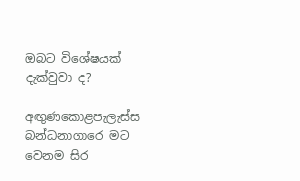ඔබට විශේෂයක් දැක්වුවා ද?

අඟුණකොළපැලැස්ස බන්ධනාගාරෙ මට වෙනම සිර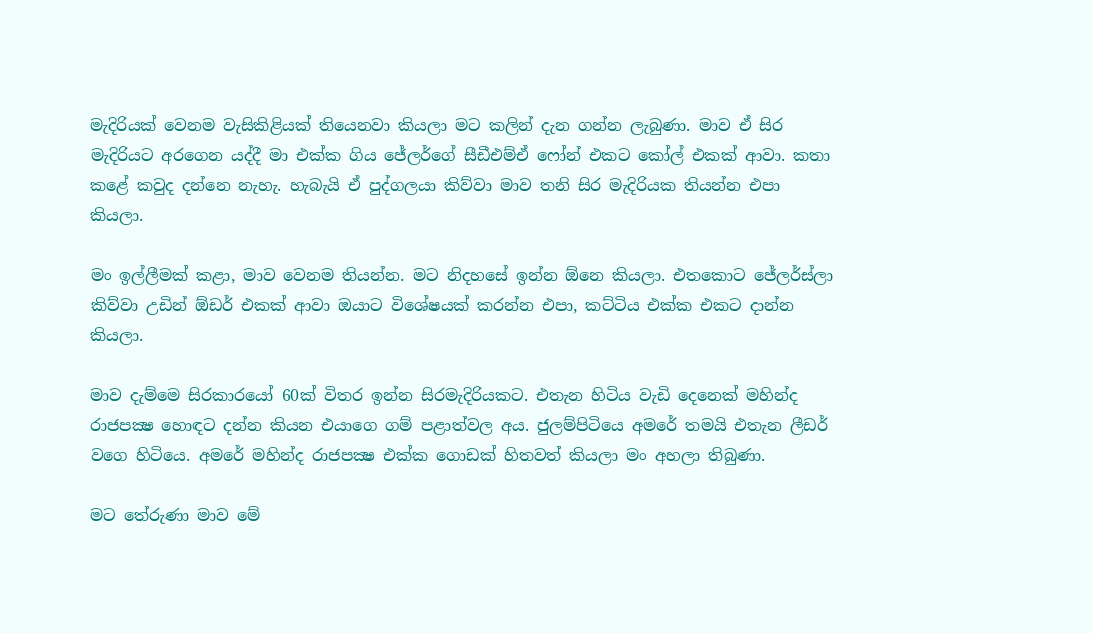මැදිරියක් වෙනම වැසිකිළියක් තියෙනවා කියලා මට කලින් දැන ගන්න ලැබුණා. මාව ඒ සිර මැදිරියට අරගෙන යද්දී මා එක්ක ගිය ජේලර්ගේ සීඩීඑම්ඒ ෆෝන් එකට කෝල් එකක් ආවා. කතා කළේ කවුද දන්නෙ නැහැ. හැබැයි ඒ පුද්ගලයා කිව්වා මාව තනි සිර මැදිරියක තියන්න එපා කියලා.

මං ඉල්ලීමක් කළා, මාව වෙනම තියන්න. මට නිදහසේ ඉන්න ඕනෙ කියලා. එතකොට ජේලර්ස්ලා කිව්වා උඩින් ඕඩර් එකක් ආවා ඔයාට විශේෂයක් කරන්න එපා, කට්ටිය එක්ක එකට දාන්න කියලා.

මාව දැම්මෙ සිරකාරයෝ 60ක් විතර ඉන්න සිරමැදිරියකට. එතැන හිටිය වැඩි දෙනෙක් මහින්ද රාජපක්‍ෂ හොඳට දන්න කියන එයාගෙ ගම් පළාත්වල අය. ජුලම්පිටියෙ අමරේ තමයි එතැන ලීඩර් වගෙ හිටියෙ. අමරේ මහින්ද රාජපක්‍ෂ එක්ක ගොඩක් හිතවත් කියලා මං අහලා තිබුණා.

මට තේරුණා මාව මේ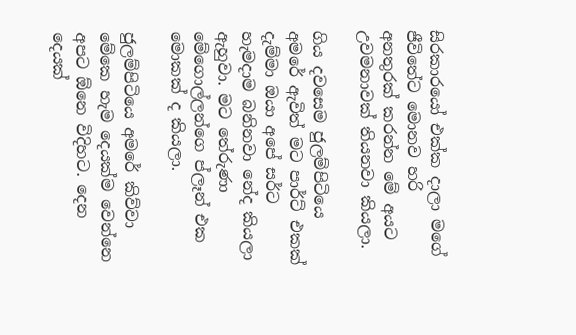සිරකාරයෝ එක්ක දාලා මගේ ජීවිතේට මොනව හරි අනතුරක් කරන්න මේ අයට උවමනාවක් තියනවා කියලා.

ගිය දවසෙම ජුලම්පිටියෙ අමරේ ඇවිත් මට පාර්ට් එකක් දැම්මා ඔයා අපේ සර්ට හැමදාම බනිනවා නේද කියලා ඇහුවා. මට තේරුණා මේගොල්ලන්ගෙ ප්ලෑන් එක මොකක් ද කියලා.

ජුලම්පිටියෙ අමරේ කිව්වා මේකෙ හැම දෙයක්ම වෙන්නෙ අපට ඕනෙ විදිහට. දෙන දෙයක්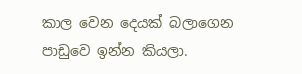කාල වෙන දෙයක් බලාගෙන පාඩුවෙ ඉන්න කියලා.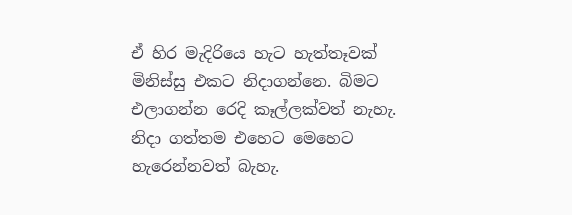ඒ හිර මැදිරියෙ හැට හැත්තෑවක් මිනිස්සු එකට නිදාගන්නෙ. බිමට එලාගන්න රෙදි කෑල්ලක්වත් නැහැ. නිදා ගත්තම එහෙට මෙහෙට හැරෙන්නවත් බැහැ.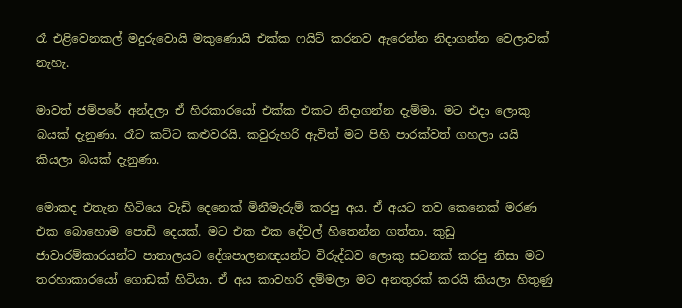රෑ එළිවෙනකල් මදුරුවොයි මකුණොයි එක්ක ෆයිට් කරනව ඇරෙන්න නිදාගන්න වෙලාවක් නැහැ.

මාවත් ජම්පරේ අන්දලා ඒ හිරකාරයෝ එක්ක එකට නිදාගන්න දැම්මා. මට එදා ලොකු බයක් දැනුණා. රෑට කට්ට කළුවරයි. කවුරුහරි ඇවිත් මට පිහි පාරක්වත් ගහලා යයි කියලා බයක් දැනුණා.

මොකද එතැන හිටියෙ වැඩි දෙනෙක් මිනීමැරුම් කරපු අය. ඒ අයට තව කෙනෙක් මරණ එක බොහොම පොඩි දෙයක්. මට එක එක දේවල් හිතෙන්න ගත්තා. කුඩු ජාවාරම්කාරයන්ට පාතාලයට දේශපාලනඥයන්ට විරුද්ධව ලොකු සටනක් කරපු නිසා මට තරහාකාරයෝ ගොඩක් හිටියා. ඒ අය කාවහරි දම්මලා මට අනතුරක් කරයි කියලා හිතුණු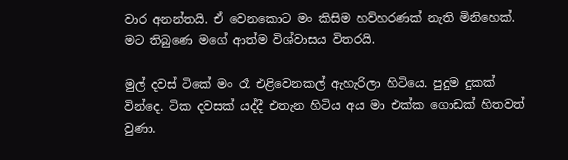වාර අනන්තයි. ඒ වෙනකොට මං කිසිම හව්හරණක් නැති මිනිහෙක්. මට තිබුණෙ මගේ ආත්ම විශ්වාසය විතරයි.

මුල් දවස් ටිකේ මං රෑ එළිවෙනකල් ඇහැරිලා හිටියෙ. පුදුම දුකක් වින්දෙ. ටික දවසක් යද්දී එතැන හිටිය අය මා එක්ක ගොඩක් හිතවත් වුණා.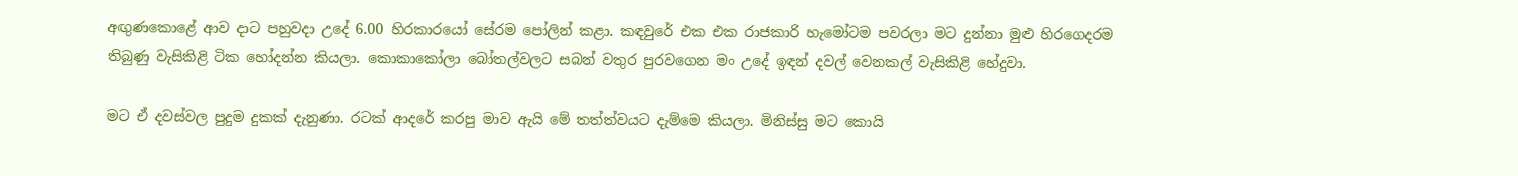අඟුණකොළේ ආව දාට පහුවදා උදේ 6.00 හිරකාරයෝ සේරම පෝලින් කළා. කඳවුරේ එක එක රාජකාරි හැමෝටම පවරලා මට දුන්නා මුළු හිරගෙදරම තිබුණු වැසිකිළි ටික හෝදන්න කියලා. කොකාකෝලා බෝතල්වලට සබන් වතුර පුරවගෙන මං උදේ ඉඳන් දවල් වෙනකල් වැසිකිළි හේදුවා.

මට ඒ දවස්වල පුදුම දුකක් දැනුණා. රටක් ආදරේ කරපු මාව ඇයි මේ තත්ත්වයට දැම්මෙ කියලා. මිනිස්සු මට කොයි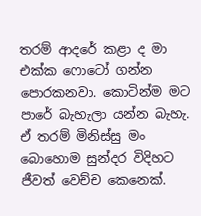තරම් ආදරේ කළා ද මා එක්ක ෆොටෝ ගන්න පොරකනවා. කොටින්ම මට පාරේ බැහැලා යන්න බැහැ. ඒ තරම් මිනිස්සු මං බොහොම සුන්දර විදිහට ජීවත් වෙච්ච කෙනෙක්.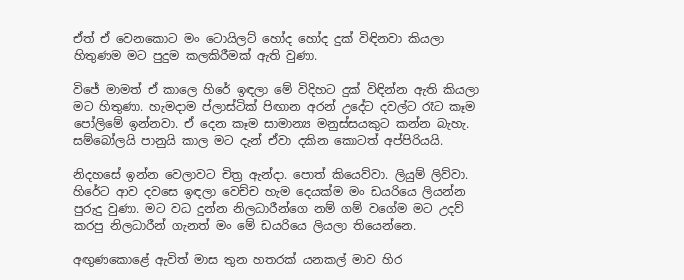ඒත් ඒ වෙනකොට මං ටොයිලට් හෝද හෝද දුක් විඳිනවා කියලා හිතුණම මට පුදුම කලකිරීමක් ඇති වුණා.

විජේ මාමත් ඒ කාලෙ හිරේ ඉඳලා මේ විදිහට දුක් විඳින්න ඇති කියලා මට හිතුණා. හැමදාම ප්ලාස්ටික් පිඟාන අරන් උදේට දවල්ට රෑට කෑම පෝලිමේ ඉන්නවා. ඒ දෙන කෑම සාමාන්‍ය මනුස්සයකුට කන්න බැහැ. සම්බෝලයි පානුයි කාල මට දැන් ඒවා දකින කොටත් අප්පිරියයි.

නිදහසේ ඉන්න වෙලාවට චිත්‍ර ඇන්දා. පොත් කියෙව්වා. ලියුම් ලිව්වා. හිරේට ආව දවසෙ ඉඳලා වෙච්ච හැම දෙයක්ම මං ඩයරියෙ ලියන්න පුරුදු වුණා. මට වධ දුන්න නිලධාරීන්ගෙ නම් ගම් වගේම මට උදව් කරපු නිලධාරීන් ගැනත් මං මේ ඩයරියෙ ලියලා තියෙන්නෙ.

අඟුණකොළේ ඇවිත් මාස තුන හතරක් යනකල් මාව හිර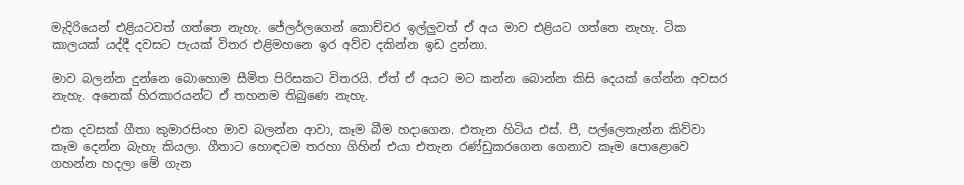මැදිරියෙන් එළියටවත් ගත්තෙ නැහැ. ජේලර්ලගෙන් කොච්චර ඉල්ලුවත් ඒ අය මාව එළියට ගත්තෙ නැහැ. ටික කාලයක් යද්දී දවසට පැයක් විතර එළිමහනෙ ඉර අව්ව දකින්න ඉඩ දුන්නා.

මාව බලන්න දුන්නෙ බොහොම සීමිත පිරිසකට විතරයි. ඒත් ඒ අයට මට කන්න බොන්න කිසි දෙයක් ගේන්න අවසර නැහැ. අනෙක් හිරකාරයන්ට ඒ තහනම තිබුණෙ නැහැ.

එක දවසක් ගීතා කුමාරසිංහ මාව බලන්න ආවා, කෑම බීම හදාගෙන. එතැන හිටිය එස්. පී, පල්ලෙතැන්න කිව්වා කෑම දෙන්න බැහැ කියලා. ගීතාට හොඳටම තරහා ගිහින් එයා එතැන රණ්ඩුකරගෙන ගෙනාව කෑම පොළොවෙ ගහන්න හදලා මේ ගැන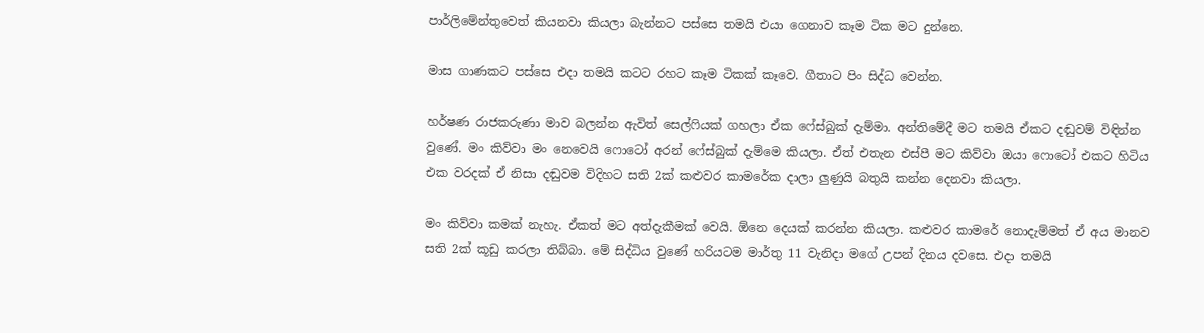පාර්ලිමේන්තුවෙත් කියනවා කියලා බැන්නට පස්සෙ තමයි එයා ගෙනාව කෑම ටික මට දුන්නෙ.

මාස ගාණකට පස්සෙ එදා තමයි කටට රහට කෑම ටිකක් කෑවෙ. ගීතාට පිං සිද්ධ වෙන්න.

හර්ෂණ රාජකරුණා මාව බලන්න ඇවිත් සෙල්ෆියක් ගහලා ඒක ෆේස්බුක් දැම්මා. අන්තිමේදී මට තමයි ඒකට දඬුවම් විඳින්න වුණේ. මං කිව්වා මං නෙවෙයි ෆොටෝ අරන් ෆේස්බුක් දැම්මෙ කියලා. ඒත් එතැන එස්පී මට කිව්වා ඔයා ෆොටෝ එකට හිටිය එක වරදක් ඒ නිසා දඬුවම විදිහට සති 2ක් කළුවර කාමරේක දාලා ලුණුයි බතුයි කන්න දෙනවා කියලා.

මං කිව්වා කමක් නැහැ. ඒකත් මට අත්දැකීමක් වෙයි. ඕනෙ දෙයක් කරන්න කියලා. කළුවර කාමරේ නොදැම්මත් ඒ අය මානව සති 2ක් කූඩු කරලා තිබ්බා. මේ සිද්ධිය වුණේ හරියටම මාර්තු 11 වැනිදා මගේ උපන් දිනය දවසෙ. එදා තමයි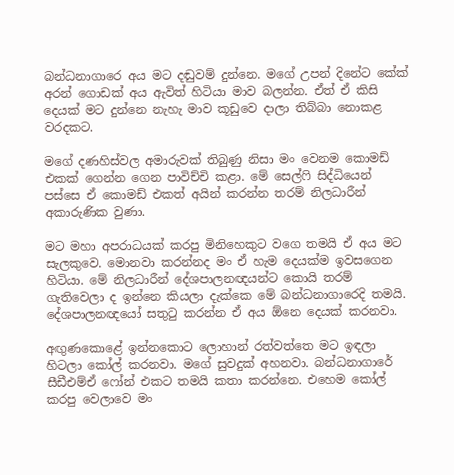බන්ධනාගාරෙ අය මට දඬුවම් දුන්නෙ. මගේ උපන් දිනේට කේක් අරන් ගොඩක් අය ඇවිත් හිටියා මාව බලන්න. ඒත් ඒ කිසි දෙයක් මට දුන්නෙ නැහැ මාව කූඩුවෙ දාලා තිබ්බා නොකළ වරදකට.

මගේ දණහිස්වල අමාරුවක් තිබුණු නිසා මං වෙනම කොමඩ් එකක් ගෙන්න ගෙන පාවිච්චි කළා. මේ සෙල්ෆි සිද්ධියෙන් පස්සෙ ඒ කොමඩ් එකත් අයින් කරන්න තරම් නිලධාරීන් අකාරුණික වුණා.

මට මහා අපරාධයක් කරපු මිනිහෙකුට වගෙ තමයි ඒ අය මට සැලකුවෙ. මොනවා කරන්නද මං ඒ හැම දෙයක්ම ඉවසගෙන හිටියා. මේ නිලධාරීන් දේශපාලනඥයන්ට කොයි තරම් ගැතිවෙලා ද ඉන්නෙ කියලා දැක්කෙ මේ බන්ධනාගාරෙදි තමයි. දේශපාලනඥයෝ සතුටු කරන්න ඒ අය ඕනෙ දෙයක් කරනවා.

අඟුණකොළේ ඉන්නකොට ලොහාන් රත්වත්තෙ මට ඉඳලා හිටලා කෝල් කරනවා. මගේ සුවදුක් අහනවා. බන්ධනාගාරේ සීඩීඑම්ඒ ෆෝන් එකට තමයි කතා කරන්නෙ. එහෙම කෝල් කරපු වෙලාවෙ මං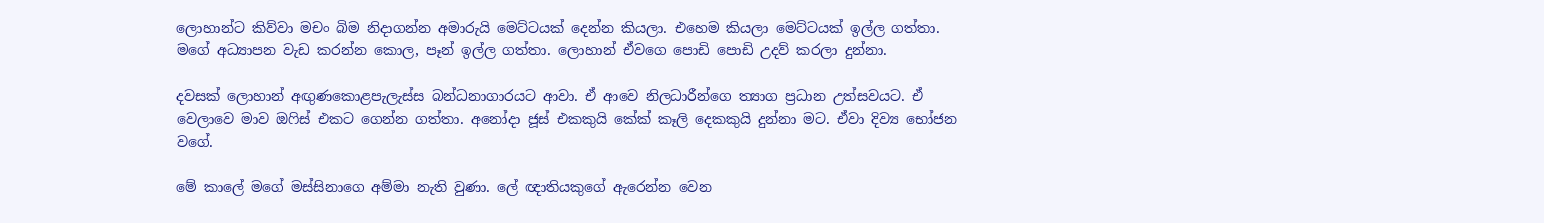ලොහාන්ට කිව්වා මචං බිම නිදාගන්න අමාරුයි මෙට්ටයක් දෙන්න කියලා. එහෙම කියලා මෙට්ටයක් ඉල්ල ගත්තා. මගේ අධ්‍යාපන වැඩ කරන්න කොල, පෑන් ඉල්ල ගත්තා. ලොහාන් ඒවගෙ පොඩි පොඩි උදව් කරලා දුන්නා.

දවසක් ලොහාන් අඟුණකොළපැලැස්ස බන්ධනාගාරයට ආවා. ඒ ආවෙ නිලධාරීන්ගෙ ත්‍යාග ප්‍රධාන උත්සවයට. ඒ වෙලාවෙ මාව ඔෆිස් එකට ගෙන්න ගත්තා. අනෝදා ජූස් එකකුයි කේක් කෑලි දෙකකුයි දුන්නා මට. ඒවා දිව්‍ය භෝජන වගේ.

මේ කාලේ මගේ මස්සිනාගෙ අම්මා නැති වුණා. ලේ ඥාතියකුගේ ඇරෙන්න වෙන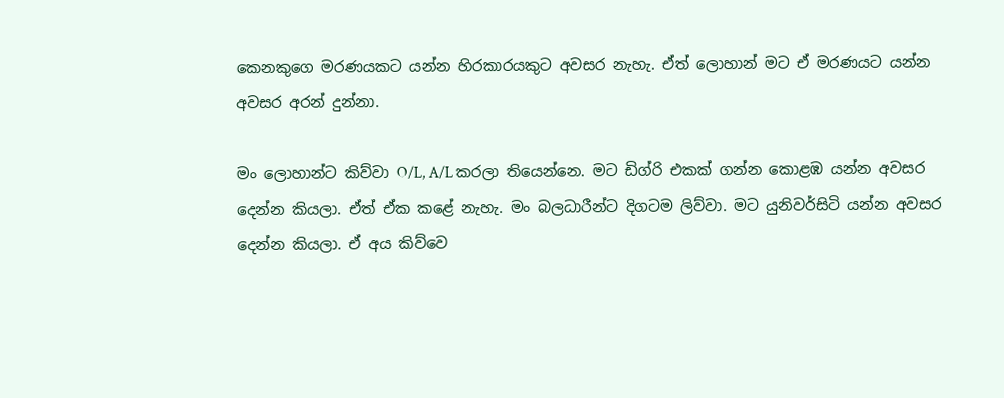කෙනකුගෙ මරණයකට යන්න හිරකාරයකුට අවසර නැහැ. ඒත් ලොහාන් මට ඒ මරණයට යන්න අවසර අරන් දුන්නා.

මං ලොහාන්ට කිව්වා O/L, A/L කරලා තියෙන්නෙ. මට ඩිග්රි එකක් ගන්න කොළඹ යන්න අවසර දෙන්න කියලා. ඒත් ඒක කළේ නැහැ. මං බලධාරීන්ට දිගටම ලිව්වා. මට යුනිවර්සිටි යන්න අවසර දෙන්න කියලා. ඒ අය කිව්වෙ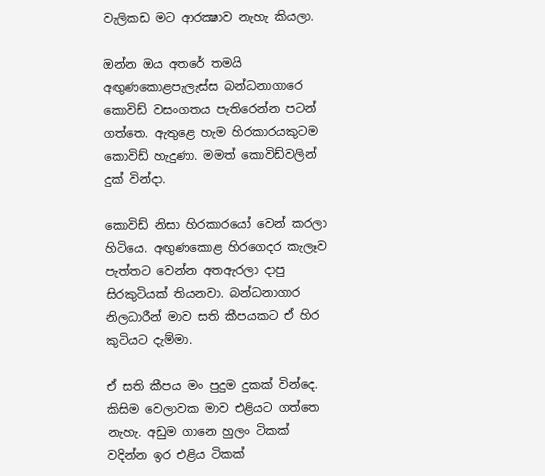වැලිකඩ මට ආරක්‍ෂාව නැහැ කියලා.

ඔන්න ඔය අතරේ තමයි අඟුණකොළපැලැස්ස බන්ධනාගාරෙ කොවිඩ් වසංගතය පැතිරෙන්න පටන් ගත්තෙ. ඇතුළෙ හැම හිරකාරයකුටම කොවිඩ් හැදුණා. මමත් කොවිඩ්වලින් දුක් වින්දා.

කොවිඩ් නිසා හිරකාරයෝ වෙන් කරලා හිටියෙ. අඟුණකොළ හිරගෙදර කැලෑව පැත්තට වෙන්න අතඇරලා දාපු සිරකුටියක් තියනවා. බන්ධනාගාර නිලධාරීන් මාව සති කීපයකට ඒ හිර කුටියට දැම්මා.

ඒ සති කීපය මං පුදුම දුකක් වින්දෙ. කිසිම වෙලාවක මාව එළියට ගත්තෙ නැහැ. අඩුම ගානෙ හුලං ටිකක් වදින්න ඉර එළිය ටිකක්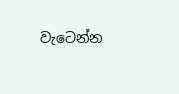වැටෙන්න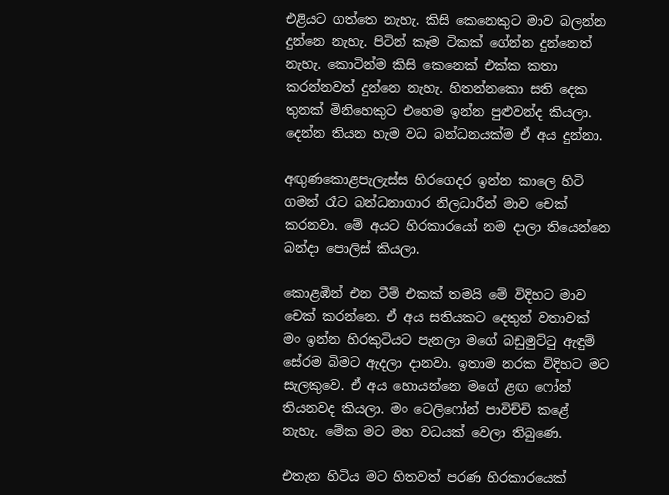එළියට ගත්තෙ නැහැ. කිසි කෙනෙකුට මාව බලන්න දුන්නෙ නැහැ. පිටින් කෑම ටිකක් ගේන්න දුන්නෙත් නැහැ. කොටින්ම කිසි කෙනෙක් එක්ක කතා කරන්නවත් දුන්නෙ නැහැ. හිතන්නකො සති දෙක තුනක් මිනිහෙකුට එහෙම ඉන්න පුළුවන්ද කියලා. දෙන්න තියන හැම වධ බන්ධනයක්ම ඒ අය දුන්නා.

අඟුණකොළපැලැස්ස හිරගෙදර ඉන්න කාලෙ හිටි ගමන් රෑට බන්ධනාගාර නිලධාරීන් මාව චෙක් කරනවා. මේ අයට හිරකාරයෝ නම දාලා තියෙන්නෙ බන්දා පොලිස් කියලා.

කොළඹින් එන ටීම් එකක් තමයි මේ විදිහට මාව චෙක් කරන්නෙ. ඒ අය සතියකට දෙතුන් වතාවක් මං ඉන්න හිරකුටියට පැනලා මගේ බඩුමුට්ටු ඇඳුම් සේරම බිමට ඇදලා දානවා. ඉතාම නරක විදිහට මට සැලකුවෙ. ඒ අය හොයන්නෙ මගේ ළඟ ෆෝන් තියනවද කියලා. මං ටෙලිෆෝන් පාවිච්චි කළේ නැහැ. මේක මට මහ වධයක් වෙලා තිබුණෙ.

එතැන හිටිය මට හිතවත් පරණ හිරකාරයෙක්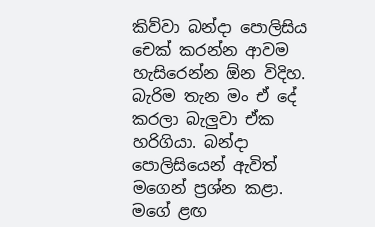කිව්වා බන්දා පොලිසිය චෙක් කරන්න ආවම හැසිරෙන්න ඕන විදිහ. බැරිම තැන මං ඒ දේ කරලා බැලුවා ඒක හරිගියා. බන්දා පොලිසියෙන් ඇවිත් මගෙන් ප්‍රශ්න කළා. මගේ ළඟ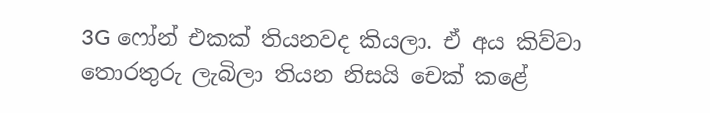3G ෆෝන් එකක් තියනවද කියලා. ඒ අය කිව්වා තොරතුරු ලැබිලා තියන නිසයි චෙක් කළේ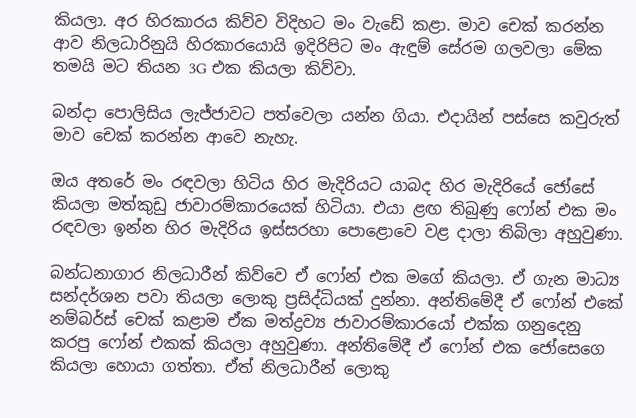කියලා. අර හිරකාරය කිව්ව විදිහට මං වැඩේ කළා. මාව චෙක් කරන්න ආව නිලධාරිනුයි හිරකාරයොයි ඉදිරිපිට මං ඇඳුම් සේරම ගලවලා මේක තමයි මට තියන 3G එක කියලා කිව්වා.

බන්දා පොලිසිය ලැජ්ජාවට පත්වෙලා යන්න ගියා. එදායින් පස්සෙ කවුරුත් මාව චෙක් කරන්න ආවෙ නැහැ.

ඔය අතරේ මං රඳවලා හිටිය හිර මැදිරියට යාබද හිර මැදිරියේ ජෝසේ කියලා මත්කුඩු ජාවාරම්කාරයෙක් හිටියා. එයා ළඟ තිබුණු ෆෝන් එක මං රඳවලා ඉන්න හිර මැදිරිය ඉස්සරහා පොළොවෙ වළ දාලා තිබිලා අහුවුණා.

බන්ධනාගාර නිලධාරීන් කිව්වෙ ඒ ෆෝන් එක මගේ කියලා. ඒ ගැන මාධ්‍ය සන්දර්ශන පවා තියලා ලොකු ප්‍රසිද්ධියක් දුන්නා. අන්තිමේදී ඒ ෆෝන් එකේ නම්බර්ස් චෙක් කළාම ඒක මත්ද්‍රව්‍ය ජාවාරම්කාරයෝ එක්ක ගනුදෙනු කරපු ෆෝන් එකක් කියලා අහුවුණා. අන්තිමේදී ඒ ෆෝන් එක ජෝසෙගෙ කියලා හොයා ගත්තා. ඒත් නිලධාරීන් ලොකු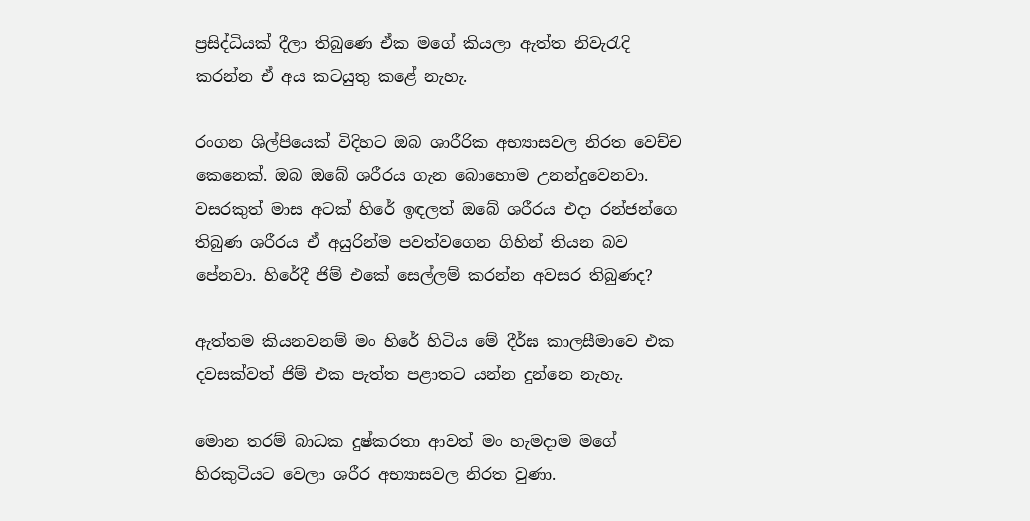ප්‍රසිද්ධියක් දීලා තිබුණෙ ඒක මගේ කියලා ඇත්ත නිවැරැදි කරන්න ඒ අය කටයුතු කළේ නැහැ.

රංගන ශිල්පියෙක් විදිහට ඔබ ශාරීරික අභ්‍යාසවල නිරත වෙච්ච කෙනෙක්. ඔබ ඔබේ ශරීරය ගැන බොහොම උනන්දුවෙනවා. වසරකුත් මාස අටක් හිරේ ඉඳලත් ඔබේ ශරීරය එදා රන්ජන්ගෙ තිබුණ ශරීරය ඒ අයුරින්ම පවත්වගෙන ගිහින් තියන බව පේනවා. හිරේදී ජිම් එකේ සෙල්ලම් කරන්න අවසර තිබුණද?

ඇත්තම කියනවනම් මං හිරේ හිටිය මේ දීර්ඝ කාලසීමාවෙ එක දවසක්වත් ජිම් එක පැත්ත පළාතට යන්න දුන්නෙ නැහැ.

මොන තරම් බාධක දුෂ්කරතා ආවත් මං හැමදාම මගේ හිරකුටියට වෙලා ශරීර අභ්‍යාසවල නිරත වුණා.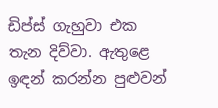ඩිප්ස් ගැහුවා එක තැන දිව්වා. ඇතුළෙ ඉඳන් කරන්න පුළුවන්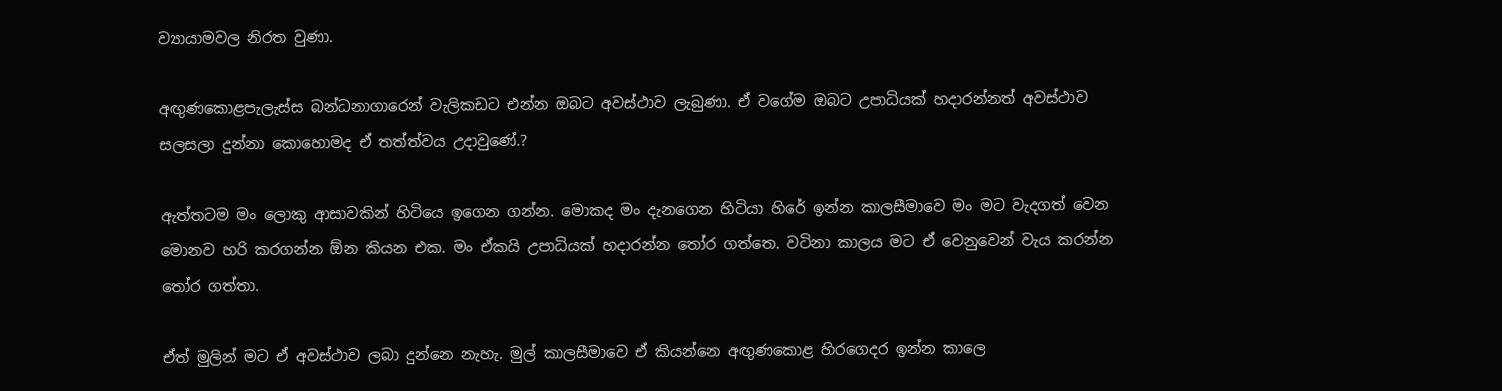ව්‍යායාමවල නිරත වුණා.

අඟුණකොළපැලැස්ස බන්ධනාගාරෙන් වැලිකඩට එන්න ඔබට අවස්ථාව ලැබුණා. ඒ වගේම ඔබට උපාධියක් හදාරන්නත් අවස්ථාව සලසලා දුන්නා කොහොමද ඒ තත්ත්වය උදාවුණේ.?

ඇත්තටම මං ලොකු ආසාවකින් හිටියෙ ඉගෙන ගන්න. මොකද මං දැනගෙන හිටියා හිරේ ඉන්න කාලසීමාවෙ මං මට වැදගත් වෙන මොනව හරි කරගන්න ඕන කියන එක. මං ඒකයි උපාධියක් හදාරන්න තෝර ගත්තෙ. වටිනා කාලය මට ඒ වෙනුවෙන් වැය කරන්න තෝර ගත්තා.

ඒත් මුලින් මට ඒ අවස්ථාව ලබා දුන්නෙ නැහැ. මුල් කාලසීමාවෙ ඒ කියන්නෙ අඟුණකොළ හිරගෙදර ඉන්න කාලෙ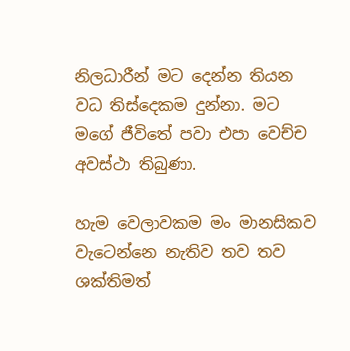නිලධාරීන් මට දෙන්න තියන වධ තිස්දෙකම දුන්නා. මට මගේ ජීවිතේ පවා එපා වෙච්ච අවස්ථා තිබුණා.

හැම වෙලාවකම මං මානසිකව වැටෙන්නෙ නැතිව තව තව ශක්තිමත්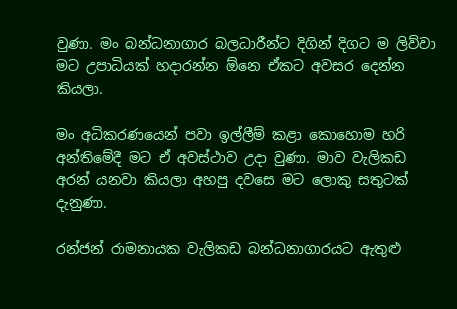වුණා. මං බන්ධනාගාර බලධාරීන්ට දිගින් දිගට ම ලිව්වා මට උපාධියක් හදාරන්න ඕනෙ ඒකට අවසර දෙන්න කියලා.

මං අධිකරණයෙන් පවා ඉල්ලීම් කළා කොහොම හරි අන්තිමේදී මට ඒ අවස්ථාව උදා වුණා. මාව වැලිකඩ අරන් යනවා කියලා අහපු දවසෙ මට ලොකු සතුටක් දැනුණා.

රන්ජන් රාමනායක වැලිකඩ බන්ධනාගාරයට ඇතුළු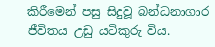කිරීමෙන් පසු සිදුවූ බන්ධනාගාර ජීවිතය උඩු යටිකුරු විය.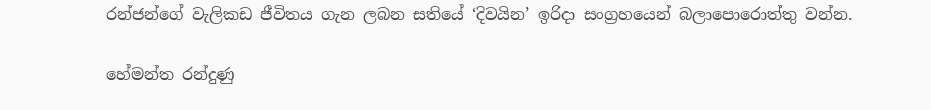රන්ජන්ගේ වැලිකඩ ජීවිතය ගැන ලබන සතියේ ‘දිවයින’ ඉරිදා සංග්‍රහයෙන් බලාපොරොත්තු වන්න.

හේමන්ත රන්දුණු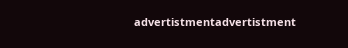advertistmentadvertistment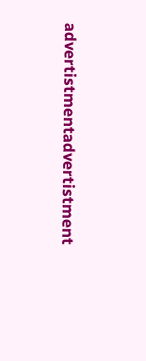advertistmentadvertistment